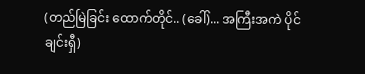(တည်မြဲခြင်း ထောက်တိုင်.. (ခေါ်)... အကြီးအကဲ ပိုင်ချင်းရှီ)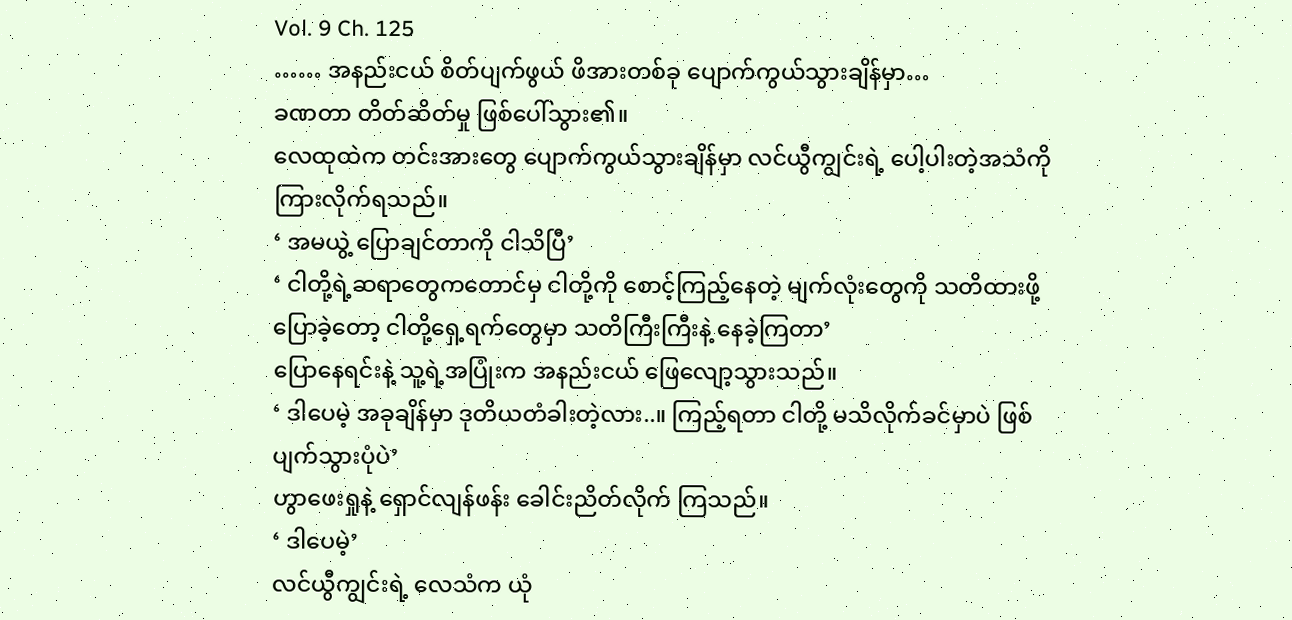Vol. 9 Ch. 125
…… အနည်းငယ် စိတ်ပျက်ဖွယ် ဖိအားတစ်ခု ပျောက်ကွယ်သွားချိန်မှာ…
ခဏတာ တိတ်ဆိတ်မှု ဖြစ်ပေါ်သွား၏။
လေထုထဲက တင်းအားတွေ ပျောက်ကွယ်သွားချိန်မှာ လင်ယွီကျွင်းရဲ့ ပေါ့ပါးတဲ့အသံကို ကြားလိုက်ရသည်။
‘ အမယွဲ့ ပြောချင်တာကို ငါသိပြီ’
‘ ငါတို့ရဲ့ဆရာတွေကတောင်မှ ငါတို့ကို စောင့်ကြည့်နေတဲ့ မျက်လုံးတွေကို သတိထားဖို့ ပြောခဲ့တော့ ငါတို့ရှေ့ရက်တွေမှာ သတိကြီးကြီးနဲ့ နေခဲ့ကြတာ’
ပြောနေရင်းနဲ့ သူ့ရဲ့အပြုံးက အနည်းငယ် ဖြေလျော့သွားသည်။
‘ ဒါပေမဲ့ အခုချိန်မှာ ဒုတိယတံခါးတဲ့လား..။ ကြည့်ရတာ ငါတို့ မသိလိုက်ခင်မှာပဲ ဖြစ်ပျက်သွားပုံပဲ’
ဟွာဖေးရှုနဲ့ ရှောင်လျန်ဖန်း ခေါင်းညိတ်လိုက် ကြသည်။
‘ ဒါပေမဲ့’
လင်ယွီကျွင်းရဲ့ လေသံက ယုံ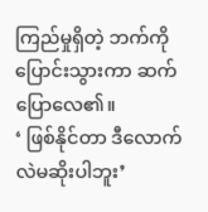ကြည်မှုရှိတဲ့ ဘက်ကို ပြောင်းသွားကာ ဆက်ပြောလေ၏။
‘ ဖြစ်နိုင်တာ ဒီလောက်လဲမဆိုးပါဘူး’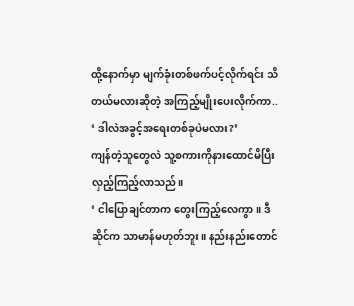ထို့နောက်မှာ မျက်ခုံးတစ်ဖက်ပင့်လိုက်ရင်း သိတယ်မလားဆိုတဲ့ အကြည့်မျိုးပေးလိုက်ကာ..
‘ ဒါလဲအခွင့်အရေးတစ်ခုပဲမလား?’
ကျန်တဲ့သူတွေလဲ သူ့စကားကိုနားထောင်မိပြီး လှည့်ကြည့်လာသည်။
‘ ငါပြောချင်တာက တွေးကြည့်လေကွာ။ ဒီဆိုင်က သာမာန်မဟုတ်ဘူး။ နည်းနည်းတောင်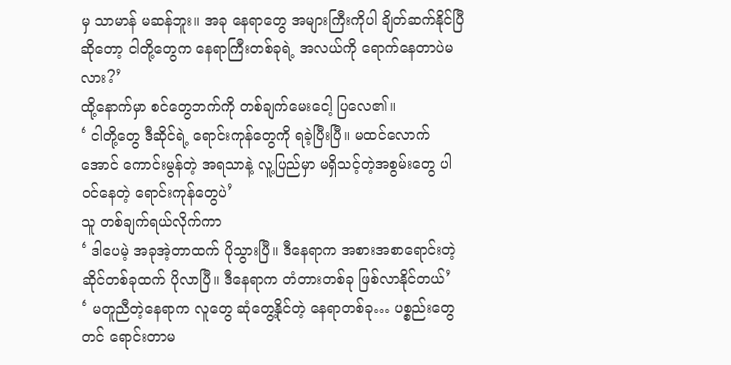မှ သာမာန် မဆန်ဘူး။ အခု နေရာတွေ အများကြီးကိုပါ ချိတ်ဆက်နိုင်ပြီဆိုတော့ ငါတို့တွေက နေရာကြီးတစ်ခုရဲ့ အလယ်ကို ရောက်နေတာပဲမလား?’
ထို့နောက်မှာ စင်တွေဘက်ကို တစ်ချက်မေးငေါ့ ပြလေ၏။
‘ ငါတို့တွေ ဒီဆိုင်ရဲ့ ရောင်းကုန်တွေကို ရခဲ့ပြီးပြီ။ မထင်လောက်အောင် ကောင်းမွန်တဲ့ အရသာနဲ့ လူ့ပြည်မှာ မရှိသင့်တဲ့အစွမ်းတွေ ပါဝင်နေတဲ့ ရောင်းကုန်တွေပဲ’
သူ တစ်ချက်ရယ်လိုက်ကာ
‘ ဒါပေမဲ့ အခုအဲ့တာထက် ပိုသွားပြီ။ ဒီနေရာက အစားအစာရောင်းတဲ့ဆိုင်တစ်ခုထက် ပိုလာပြီ။ ဒီနေရာက တံတားတစ်ခု ဖြစ်လာနိုင်တယ်’
‘ မတူညီတဲ့နေရာက လူတွေ ဆုံတွေ့နိုင်တဲ့ နေရာတစ်ခု… ပစ္စည်းတွေတင် ရောင်းတာမ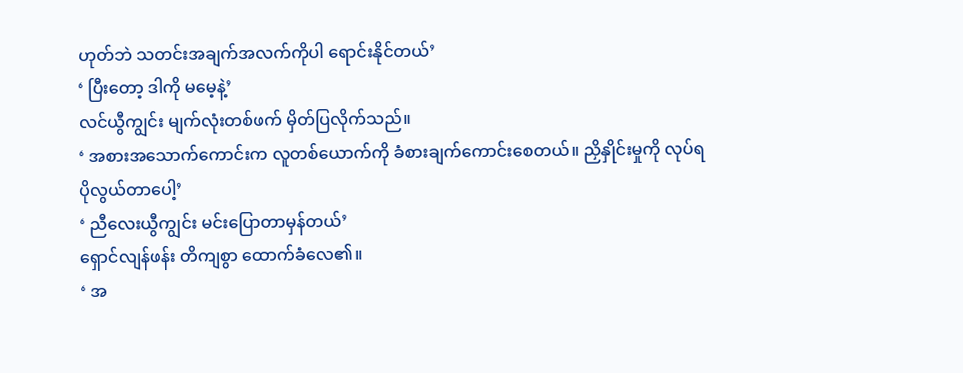ဟုတ်ဘဲ သတင်းအချက်အလက်ကိုပါ ရောင်းနိုင်တယ်’
‘ ပြီးတော့ ဒါကို မမေ့နဲ့’
လင်ယွီကျွင်း မျက်လုံးတစ်ဖက် မှိတ်ပြလိုက်သည်။
‘ အစားအသောက်ကောင်းက လူတစ်ယောက်ကို ခံစားချက်ကောင်းစေတယ်။ ညှိနှိုင်းမှုကို လုပ်ရပိုလွယ်တာပေါ့’
‘ ညီလေးယွီကျွင်း မင်းပြောတာမှန်တယ်’
ရှောင်လျန်ဖန်း တိကျစွာ ထောက်ခံလေ၏။
‘ အ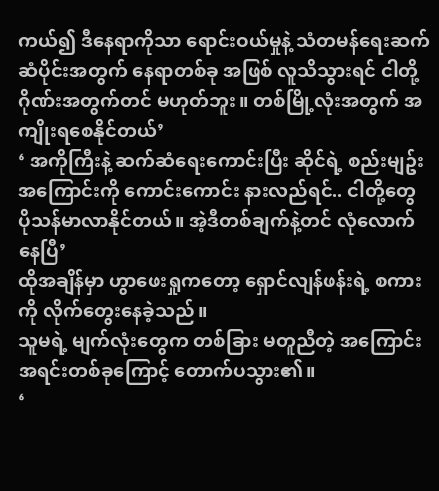ကယ်၍ ဒီနေရာကိုသာ ရောင်းဝယ်မှုနဲ့ သံတမန်ရေးဆက်ဆံပိုင်းအတွက် နေရာတစ်ခု အဖြစ် လူသိသွားရင် ငါတို့ဂိုဏ်းအတွက်တင် မဟုတ်ဘူး။ တစ်မြို့လုံးအတွက် အကျိုးရစေနိုင်တယ်’
‘ အကိုကြီးနဲ့ ဆက်ဆံရေးကောင်းပြီး ဆိုင်ရဲ့ စည်းမျဥ်းအကြောင်းကို ကောင်းကောင်း နားလည်ရင်.. ငါတို့တွေ ပိုသန်မာလာနိုင်တယ်။ အဲ့ဒီတစ်ချက်နဲ့တင် လုံလောက်နေပြီ’
ထိုအချိန်မှာ ဟွာဖေးရှုကတော့ ရှောင်လျန်ဖန်းရဲ့ စကားကို လိုက်တွေးနေခဲ့သည်။
သူမရဲ့ မျက်လုံးတွေက တစ်ခြား မတူညီတဲ့ အကြောင်းအရင်းတစ်ခုကြောင့် တောက်ပသွား၏။
‘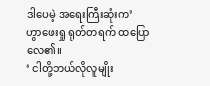ဒါပေမဲ့ အရေးကြီးဆုံးက’
ဟွာဖေးရှု ရုတ်တရက် ထပြောလေ၏။
‘ ငါတို့ဘယ်လိုလူမျိုး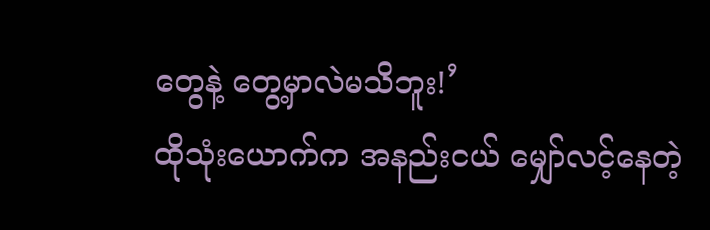တွေနဲ့ တွေ့မှာလဲမသိဘူး!’
ထိုသုံးယောက်က အနည်းငယ် မျှော်လင့်နေတဲ့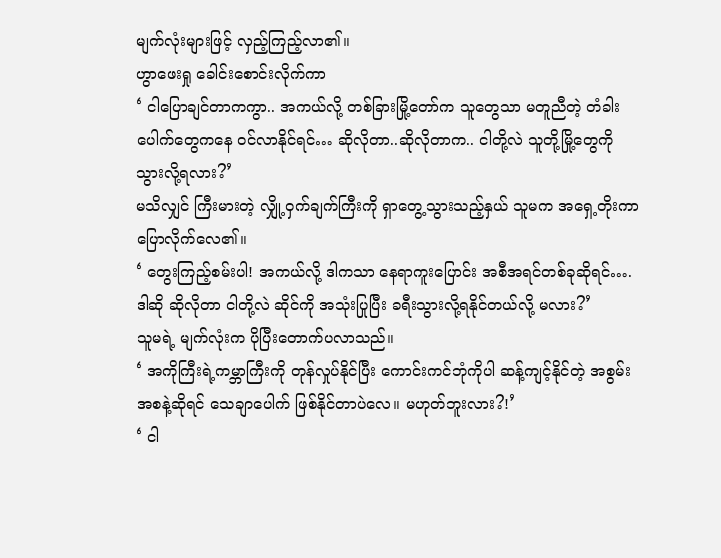မျက်လုံးများဖြင့် လှည့်ကြည့်လာ၏။
ဟွာဖေးရှု ခေါင်းစောင်းလိုက်ကာ
‘ ငါပြောချင်တာကကွာ.. အကယ်လို့ တစ်ခြားမြို့တော်က သူတွေသာ မတူညီတဲ့ တံခါးပေါက်တွေကနေ ဝင်လာနိုင်ရင်… ဆိုလိုတာ..ဆိုလိုတာက.. ငါတို့လဲ သူတို့မြို့တွေကို သွားလို့ရလား?’
မသိလျှင် ကြီးမားတဲ့ လျှို့ဝှက်ချက်ကြီးကို ရှာတွေ့သွားသည့်နှယ် သူမက အရှေ့တိုးကာ ပြောလိုက်လေ၏။
‘ တွေးကြည့်စမ်းပါ! အကယ်လို့ ဒါကသာ နေရာကူးပြောင်း အစီအရင်တစ်ခုဆိုရင်…. ဒါဆို ဆိုလိုတာ ငါတို့လဲ ဆိုင်ကို အသုံးပြုပြီး ခရီးသွားလို့ရနိုင်တယ်လို့ မလား?’
သူမရဲ့ မျက်လုံးက ပိုပြီးတောက်ပလာသည်။
‘ အကိုကြီးရဲ့ကမ္ဘာကြီးကို တုန်လှုပ်နိုင်ပြီး ကောင်းကင်ဘုံကိုပါ ဆန့်ကျင့်နိုင်တဲ့ အစွမ်းအစနဲ့ဆိုရင် သေချာပေါက် ဖြစ်နိုင်တာပဲလေ။ မဟုတ်ဘူးလား?!’
‘ ငါ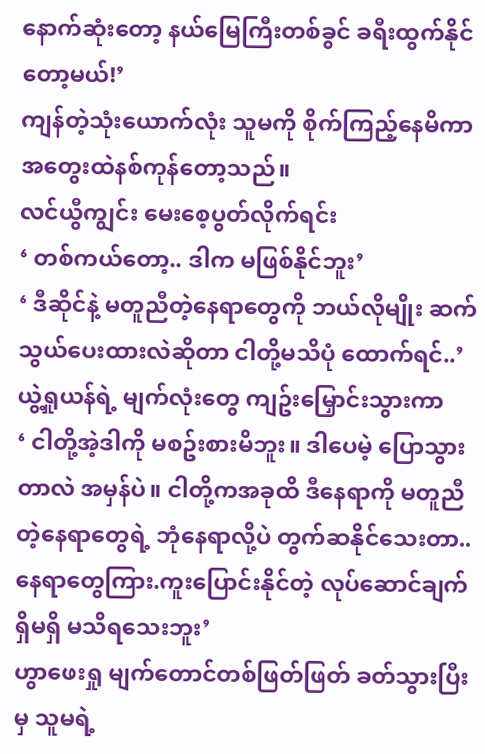နောက်ဆုံးတော့ နယ်မြေကြီးတစ်ခွင် ခရီးထွက်နိုင်တော့မယ်!’
ကျန်တဲ့သုံးယောက်လုံး သူမကို စိုက်ကြည့်နေမိကာ အတွေးထဲနစ်ကုန်တော့သည်။
လင်ယွီကျွင်း မေးစေ့ပွတ်လိုက်ရင်း
‘ တစ်ကယ်တော့.. ဒါက မဖြစ်နိုင်ဘူး’
‘ ဒီဆိုင်နဲ့ မတူညီတဲ့နေရာတွေကို ဘယ်လိုမျိုး ဆက်သွယ်ပေးထားလဲဆိုတာ ငါတို့မသိပုံ ထောက်ရင်..’
ယွဲ့ရှုယန်ရဲ့ မျက်လုံးတွေ ကျဥ်းမြှောင်းသွားကာ
‘ ငါတို့အဲ့ဒါကို မစဥ်းစားမိဘူး။ ဒါပေမဲ့ ပြောသွားတာလဲ အမှန်ပဲ။ ငါတို့ကအခုထိ ဒီနေရာကို မတူညီတဲ့နေရာတွေရဲ့ ဘုံနေရာလို့ပဲ တွက်ဆနိုင်သေးတာ.. နေရာတွေကြား.ကူးပြောင်းနိုင်တဲ့ လုပ်ဆောင်ချက် ရှိမရှိ မသိရသေးဘူး’
ဟွာဖေးရှု မျက်တောင်တစ်ဖြတ်ဖြတ် ခတ်သွားပြီးမှ သူမရဲ့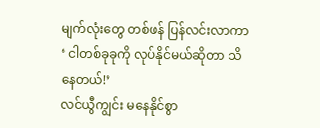မျက်လုံးတွေ တစ်ဖန် ပြန်လင်းလာကာ
‘ ငါတစ်ခုခုကို လုပ်နိုင်မယ်ဆိုတာ သိနေတယ်!’
လင်ယွီကျွင်း မနေနိုင်စွာ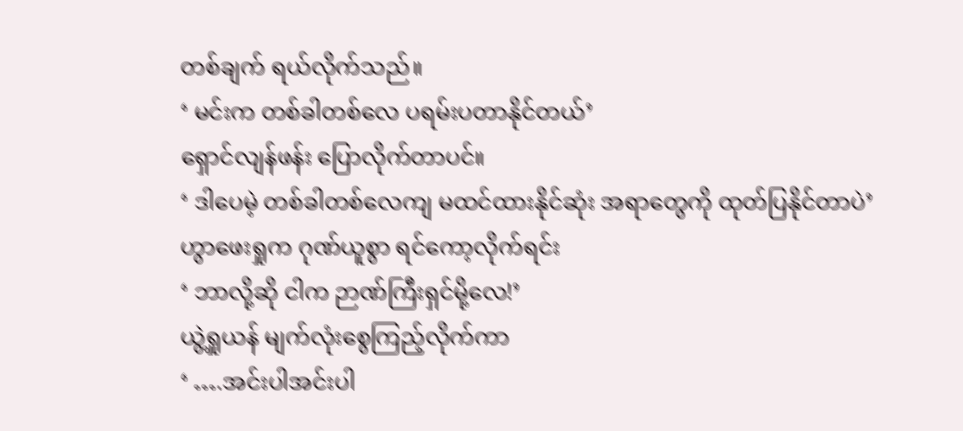တစ်ချက် ရယ်လိုက်သည်။
‘ မင်းက တစ်ခါတစ်လေ ပရမ်းပတာနိုင်တယ်’
ရှောင်လျန်ဖန်း ပြောလိုက်တာပင်။
‘ ဒါပေမဲ့ တစ်ခါတစ်လေကျ မထင်ထားနိုင်ဆုံး အရာတွေကို ထုတ်ပြနိုင်တာပဲ’
ဟွာဖေးရှုက ဂုဏ်ယူစွာ ရင်ကော့လိုက်ရင်း
‘ ဘာလို့ဆို ငါက ဉာဏ်ကြီးရှင်မို့လေ!’
ယွဲ့ရှုယန် မျက်လုံးစွေကြည့်လိုက်ကာ
‘ ….အင်းပါအင်းပါ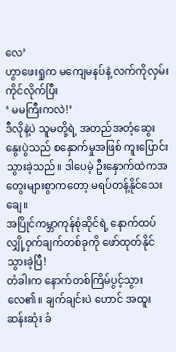လေ’
ဟွာဖေးရှုက မကျေမနပ်နဲ့ လက်ကိုလှမ်းကိုင်လိုက်ပြီး
‘ မမကြီးကလဲ!’
ဒီလိုနဲ့ပဲ သူမတို့ရဲ့ အတည်အတံ့ဆွေးနွေးပွဲသည် စနှောက်မှုအဖြစ် ကူးပြောင်းသွားခဲ့သည်။ ဒါပေမဲ့ ဦးနှောက်ထဲကအတွေးများစွာကတော့ မရပ်တန့်နိုင်သေးချေ။
အပြိုင်ကမ္ဘာကုန်စုံဆိုင်ရဲ့ နောက်ထပ် လျှို့ဝှက်ချက်တစ်ခုကို ဖော်ထုတ်နိုင်သွားခဲ့ပြီ!
တံခါးက နောက်တစ်ကြိမ်ပွင့်သွားလေ၏။ ချက်ချင်းပဲ ဟောင် အထူးဆန်းဆုံး ခံ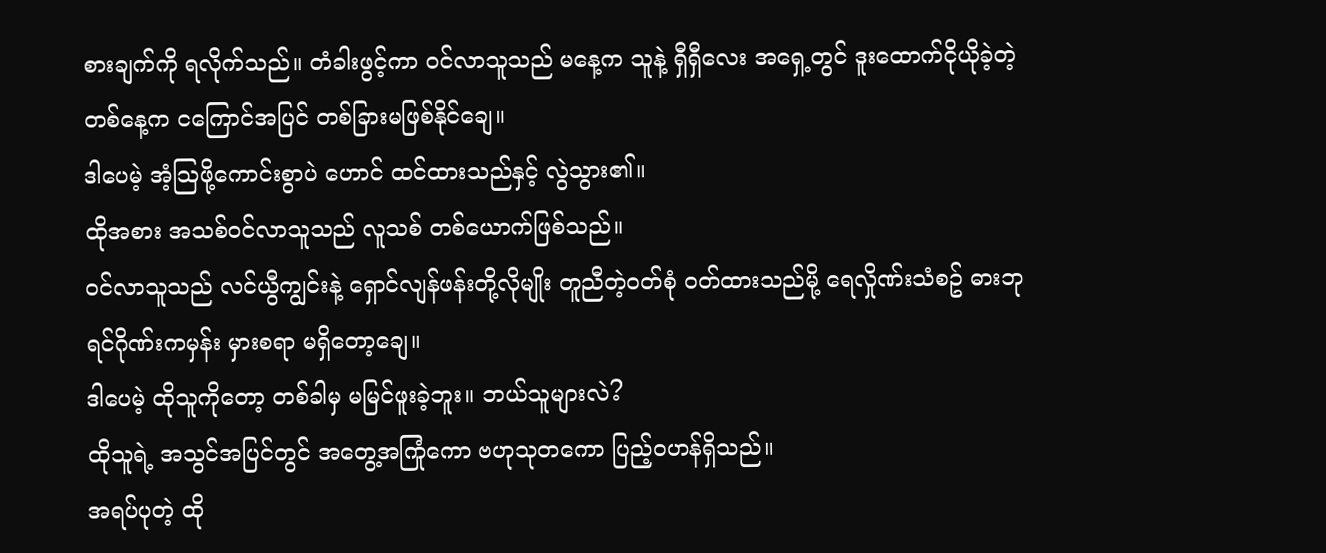စားချက်ကို ရလိုက်သည်။ တံခါးဖွင့်ကာ ဝင်လာသူသည် မနေ့က သူနဲ့ ရှီရှီလေး အရှေ့တွင် ဒူးထောက်ငိုယိုခဲ့တဲ့ တစ်နေ့က ငကြောင်အပြင် တစ်ခြားမဖြစ်နိုင်ချေ။
ဒါပေမဲ့ အံ့သြဖို့ကောင်းစွာပဲ ဟောင် ထင်ထားသည်နှင့် လွဲသွား၏။
ထိုအစား အသစ်ဝင်လာသူသည် လူသစ် တစ်ယောက်ဖြစ်သည်။
ဝင်လာသူသည် လင်ယွီကျွင်းနဲ့ ရှောင်လျန်ဖန်းတို့လိုမျိုး တူညီတဲ့ဝတ်စုံ ဝတ်ထားသည်မို့ ရေလှိုဏ်းသံစဥ် ဓားဘုရင်ဂိုဏ်းကမှန်း မှားစရာ မရှိတော့ချေ။
ဒါပေမဲ့ ထိုသူကိုတော့ တစ်ခါမှ မမြင်ဖူးခဲ့ဘူး။ ဘယ်သူများလဲ?
ထိုသူရဲ့ အသွင်အပြင်တွင် အတွေ့အကြုံကော ဗဟုသုတကော ပြည့်ဝဟန်ရှိသည်။
အရပ်ပုတဲ့ ထို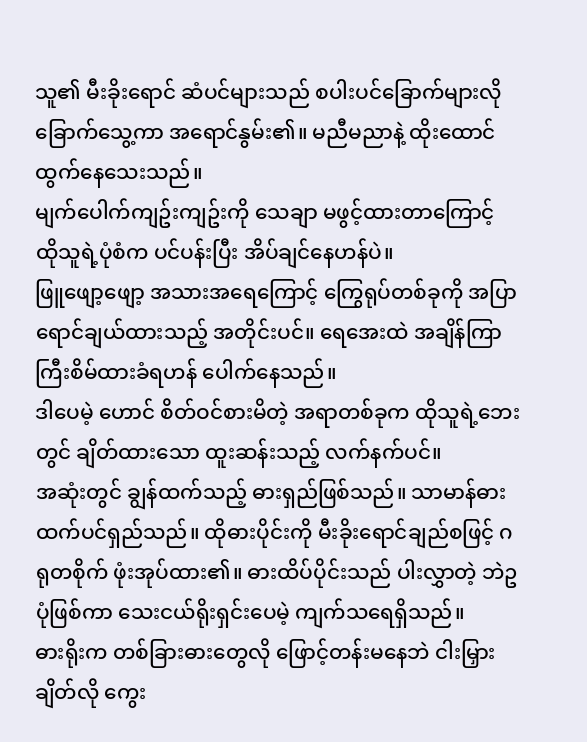သူ၏ မီးခိုးရောင် ဆံပင်များသည် စပါးပင်ခြောက်များလို ခြောက်သွေ့ကာ အရောင်နွမ်း၏။ မညီမညာနဲ့ ထိုးထောင်ထွက်နေသေးသည်။
မျက်ပေါက်ကျဥ်းကျဥ်းကို သေချာ မဖွင့်ထားတာကြောင့် ထိုသူရဲ့ပုံစံက ပင်ပန်းပြီး အိပ်ချင်နေဟန်ပဲ။
ဖြူဖျော့ဖျော့ အသားအရေကြောင့် ကြွေရုပ်တစ်ခုကို အပြာရောင်ချယ်ထားသည့် အတိုင်းပင်။ ရေအေးထဲ အချိန်ကြာကြီးစိမ်ထားခံရဟန် ပေါက်နေသည်။
ဒါပေမဲ့ ဟောင် စိတ်ဝင်စားမိတဲ့ အရာတစ်ခုက ထိုသူရဲ့ဘေးတွင် ချိတ်ထားသော ထူးဆန်းသည့် လက်နက်ပင်။
အဆုံးတွင် ချွန်ထက်သည့် ဓားရှည်ဖြစ်သည်။ သာမာန်ဓားထက်ပင်ရှည်သည်။ ထိုဓားပိုင်းကို မီးခိုးရောင်ချည်စဖြင့် ဂရုတစိုက် ဖုံးအုပ်ထား၏။ ဓားထိပ်ပိုင်းသည် ပါးလွှာတဲ့ ဘဲဥပုံဖြစ်ကာ သေးငယ်ရိုးရှင်းပေမဲ့ ကျက်သရေရှိသည်။
ဓားရိုးက တစ်ခြားဓားတွေလို ဖြောင့်တန်းမနေဘဲ ငါးမြှားချိတ်လို ကွေး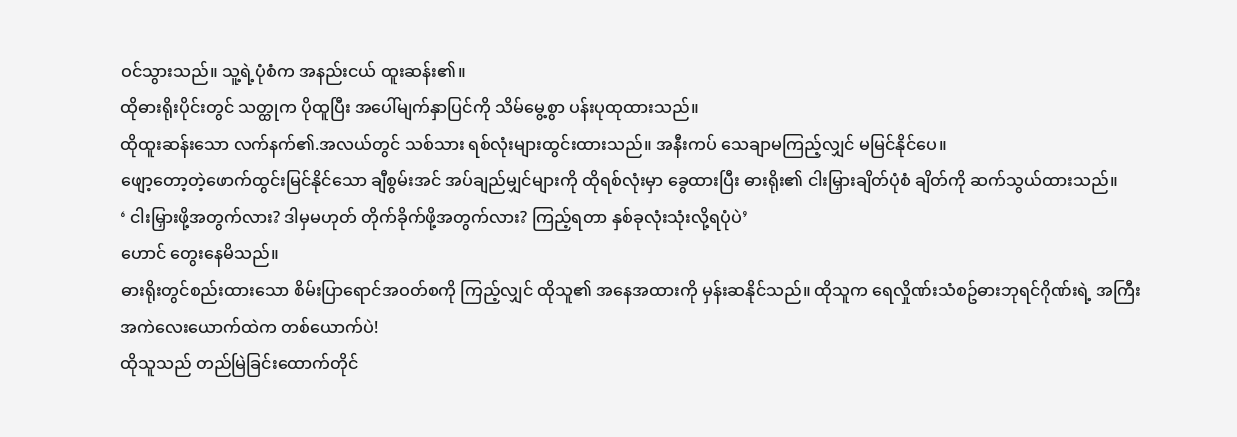ဝင်သွားသည်။ သူ့ရဲ့ပုံစံက အနည်းငယ် ထူးဆန်း၏။
ထိုဓားရိုးပိုင်းတွင် သတ္ထုက ပိုထူပြီး အပေါ်မျက်နှာပြင်ကို သိမ်မွေ့စွာ ပန်းပုထုထားသည်။
ထိုထူးဆန်းသော လက်နက်၏.အလယ်တွင် သစ်သား ရစ်လုံးများထွင်းထားသည်။ အနီးကပ် သေချာမကြည့်လျှင် မမြင်နိုင်ပေ။
ဖျော့တော့တဲ့ဖောက်ထွင်းမြင်နိုင်သော ချီစွမ်းအင် အပ်ချည်မျှင်များကို ထိုရစ်လုံးမှာ ခွေထားပြီး ဓားရိုး၏ ငါးမြှားချိတ်ပုံစံ ချိတ်ကို ဆက်သွယ်ထားသည်။
‘ ငါးမြှားဖို့အတွက်လား? ဒါမှမဟုတ် တိုက်ခိုက်ဖို့အတွက်လား? ကြည့်ရတာ နှစ်ခုလုံးသုံးလို့ရပုံပဲ’
ဟောင် တွေးနေမိသည်။
ဓားရိုးတွင်စည်းထားသော စိမ်းပြာရောင်အဝတ်စကို ကြည့်လျှင် ထိုသူ၏ အနေအထားကို မှန်းဆနိုင်သည်။ ထိုသူက ရေလှိုဏ်းသံစဥ်ဓားဘုရင်ဂိုဏ်းရဲ့ အကြီးအကဲလေးယောက်ထဲက တစ်ယောက်ပဲ!
ထိုသူသည် တည်မြဲခြင်းထောက်တိုင်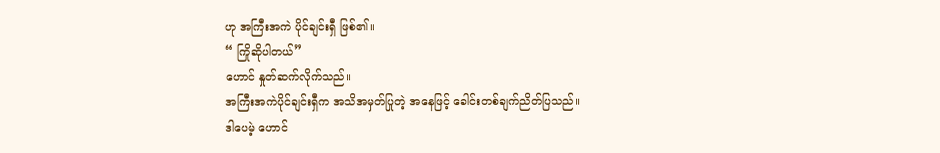ဟု အကြီးအကဲ ပိုင်ချင်းရှီ ဖြစ်၏။
“ ကြိုဆိုပါတယ်”
ဟောင် နှုတ်ဆက်လိုက်သည်။
အကြီးအကဲပိုင်ချင်းရှီက အသိအမှတ်ပြုတဲ့ အနေဖြင့် ခေါင်းတစ်ချက်ညိတ်ပြသည်။
ဒါပေမဲ့ ဟောင်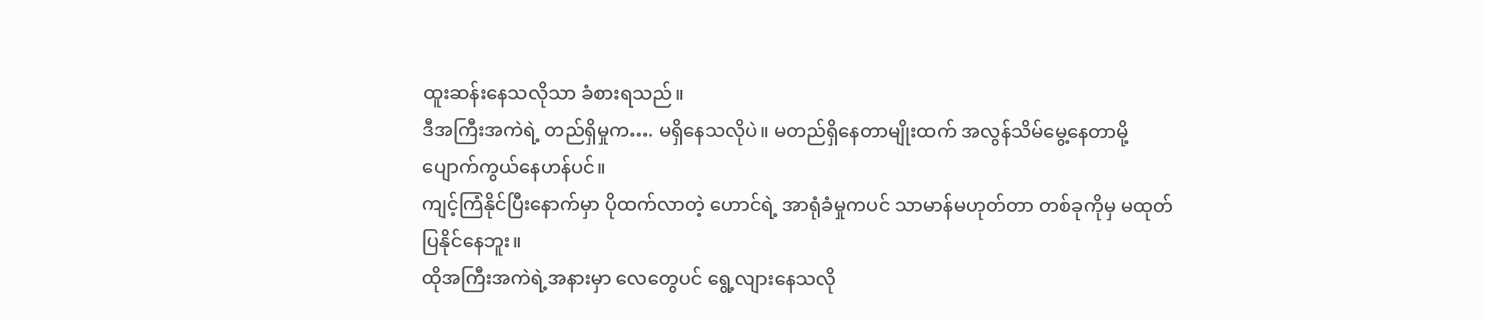ထူးဆန်းနေသလိုသာ ခံစားရသည်။
ဒီအကြီးအကဲရဲ့ တည်ရှိမှုက…. မရှိနေသလိုပဲ။ မတည်ရှိနေတာမျိုးထက် အလွန်သိမ်မွေ့နေတာမို့ ပျောက်ကွယ်နေဟန်ပင်။
ကျင့်ကြံနိုင်ပြီးနောက်မှာ ပိုထက်လာတဲ့ ဟောင်ရဲ့ အာရုံခံမှုကပင် သာမာန်မဟုတ်တာ တစ်ခုကိုမှ မထုတ်ပြနိုင်နေဘူး။
ထိုအကြီးအကဲရဲ့အနားမှာ လေတွေပင် ရွေ့လျားနေသလို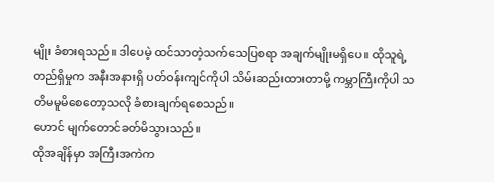မျိုး ခံစားရသည်။ ဒါပေမဲ့ ထင်သာတဲ့သက်သေပြစရာ အချက်မျိုးမရှိပေ။ ထိုသူရဲ့တည်ရှိမှုက အနီးအနားရှိ ပတ်ဝန်းကျင်ကိုပါ သိမ်းဆည်းထားတာမို့ ကမ္ဘာကြီးကိုပါ သတိမမူမိစေတော့သလို ခံစားချက်ရစေသည်။
ဟောင် မျက်တောင်ခတ်မိသွားသည်။
ထိုအချိန်မှာ အကြီးအကဲက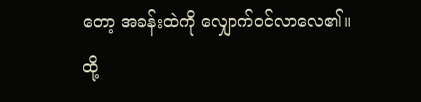တော့ အခန်းထဲကို လျှောက်ဝင်လာလေ၏။
ထို့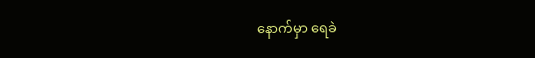နောက်မှာ ရေခဲ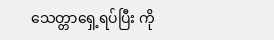သေတ္တာရှေ့ရပ်ပြီး ကို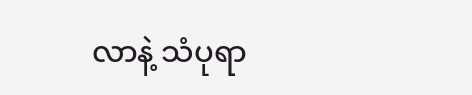လာနဲ့ သံပုရာ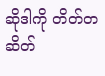ဆိုဒါကို တိတ်တဆိတ်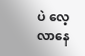ပဲ လေ့လာနေ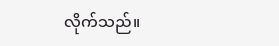လိုက်သည်။